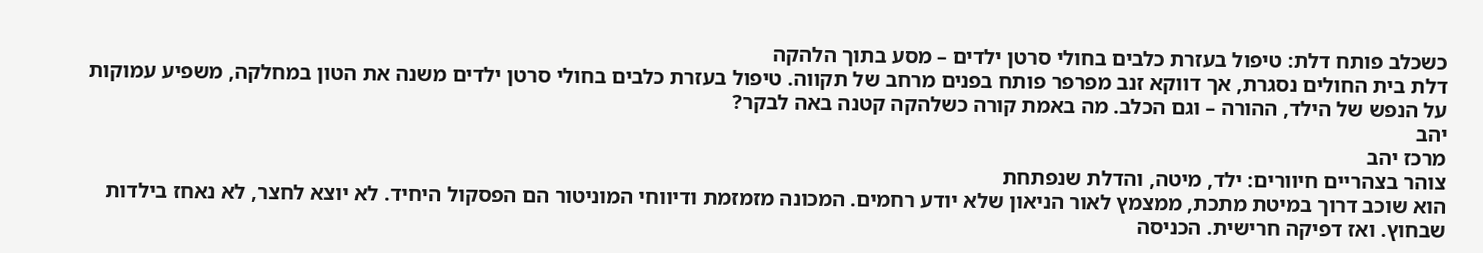כשכלב פותח דלת: טיפול בעזרת כלבים בחולי סרטן ילדים – מסע בתוך הלהקה
דלת בית החולים נסגרת, אך דווקא זנב מפרפר פותח בפנים מרחב של תקווה. טיפול בעזרת כלבים בחולי סרטן ילדים משנה את הטון במחלקה, משפיע עמוקות על הנפש של הילד, ההורה – וגם הכלב. מה באמת קורה כשלהקה קטנה באה לבקר?
יהב
מרכז יהב
צוהר בצהריים חיוורים: ילד, מיטה, והדלת שנפתחת
הוא שוכב דרוך במיטת מתכת, ממצמץ לאור הניאון שלא יודע רחמים. המכונה מזמזמת ודיווחי המוניטור הם הפסקול היחיד. לא יוצא לחצר, לא נאחז בילדות שבחוץ. ואז דפיקה חרישית. הכניסה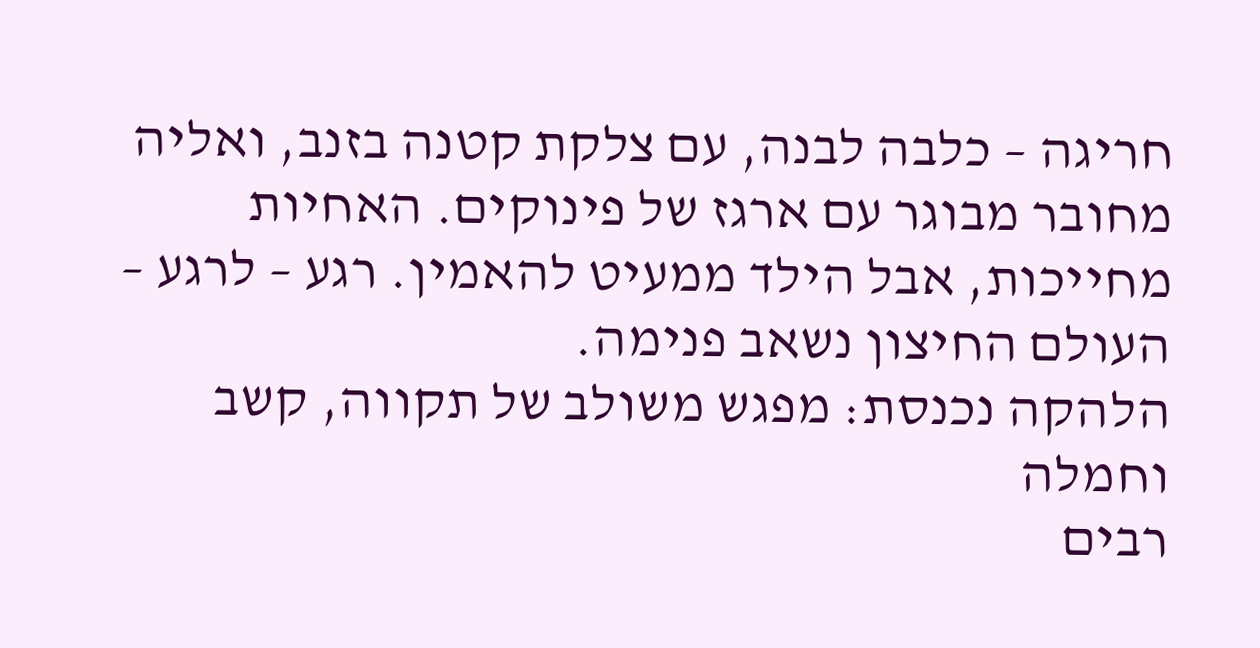חריגה – כלבה לבנה, עם צלקת קטנה בזנב, ואליה מחובר מבוגר עם ארגז של פינוקים. האחיות מחייכות, אבל הילד ממעיט להאמין. רגע – לרגע – העולם החיצון נשאב פנימה.
הלהקה נכנסת: מפגש משולב של תקווה, קשב וחמלה
רבים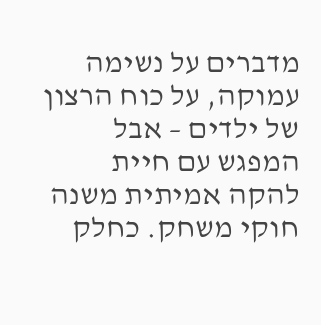מדברים על נשימה עמוקה, על כוח הרצון של ילדים – אבל המפגש עם חיית להקה אמיתית משנה חוקי משחק. כחלק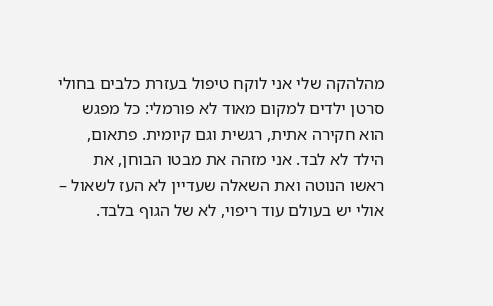מהלהקה שלי אני לוקח טיפול בעזרת כלבים בחולי סרטן ילדים למקום מאוד לא פורמלי: כל מפגש הוא חקירה אתית, רגשית וגם קיומית. פתאום, הילד לא לבד. אני מזהה את מבטו הבוחן, את ראשו הנוטה ואת השאלה שעדיין לא העז לשאול – אולי יש בעולם עוד ריפוי, לא של הגוף בלבד.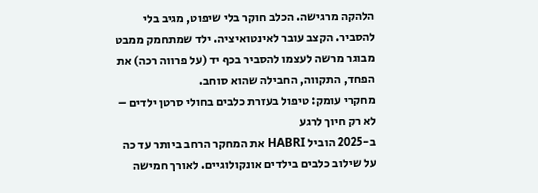הלהקה מרגישה. הכלב חוקר בלי שיפוט, מגיב בלי להסביר. הקצב עובר לאינטואיציה. ילד שמתחמק ממבט מבוגר מרשה לעצמו להסביר בכף יד (על פרווה רכה) את הפחד, התקווה, החבילה שהוא סוחב.
מחקרי עומק: טיפול בעזרת כלבים בחולי סרטן ילדים – לא רק חיוך לרגע
ב-2025 הוביל HABRI את המחקר הרחב ביותר עד כה על שילוב כלבים בילדים אונקולוגיים. לאורך חמישה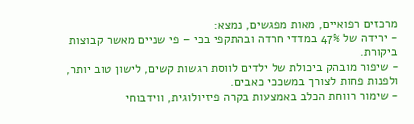מרכזים רפואיים, מאות מפגשים, נמצא:
- ירידה של 47% במדדי חרדה ובהתקפי בכי – פי שניים מאשר קבוצות ביקורת.
- שיפור מובהק ביכולת של ילדים לווסת רגשות קשים, לישון טוב יותר, ולפנות פחות לצורך במשככי כאבים.
- שימור רווחת הכלב באמצעות בקרה פיזיולוגית, ווידבוחי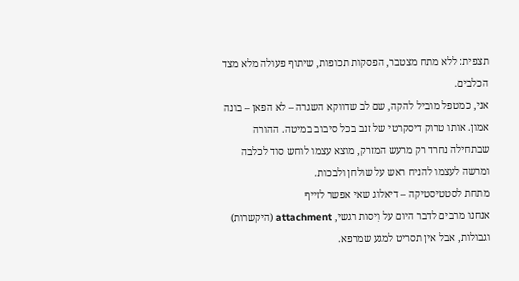תצפית: ללא מתח מצטבר, הפסקות תכופות, שיתוף פעולה מלא מצד הכלבים.
אני, כמטפל מוביל להקה, שם לב שדווקא השגרה – לא הפאן – בונה אמון. אותו טרוק דיסקרטי של זנב בכל סיבוב במיטה. ההורה שבתחילה נחרד רק מרעש המזרק, מוצא עצמו לוחש סוד לכלבה ומרשה לעצמו להניח ראש על שולחן ולבכות.
מתחת לסטטיסטיקה – דיאלוג שאי אפשר לזייף
אנחנו מרבים לדבר היום על וִיסות רגשי, attachment (היקשרות) וגבולות, אבל אין תסריט למגע שמרפא.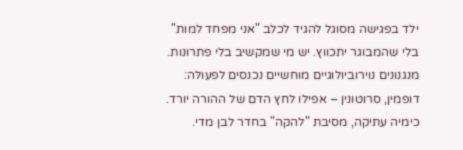ילד בפגישה מסוגל להגיד לכלב "אני מפחד למות" בלי שהמבוגר יתכווץ. יש מי שמקשיב בלי פתרונות. מנגנונים נוירוביולוגיים מוחשיים נכנסים לפעולה: דופמין, סרוטונין – אפילו לחץ הדם של ההורה יורד. כימיה עתיקה, מסיבת "להקה" בחדר לבן מדי.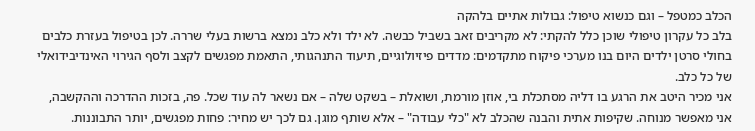הכלב כמטפל – וגם כנשוא טיפול: גבולות אתיים בלהקה
בלב כל עקרון טיפולי שוכן כלל להקתי: לא מקריבים זאב בשביל כבשה. לא ילד ולא כלב נמצא ברשות בעלי שררה. לכן בטיפול בעזרת כלבים בחולי סרטן ילדים היום בנו מערכי פיקוח מתקדמים: מדדים פיזיולוגיים, תיעוד התנהגותי, התאמת מפגשים לקצב ולסף הגירוי האינדיבידואלי של כל כלב.
אני מכיר היטב את הרגע בו דליה מסתכלת בי, אוזן מורמת, ושואלת – בשקט שלה – אם נשאר לה עוד שכל. פה, בזכות ההדרכה וההקשבה, אני מאפשר מנוחה. שקיפות אתית והבנה שהכלב לא "כלי עבודה" – אלא שותף מוגן. גם לכך יש מחיר: פחות מפגשים, יותר התבוננות.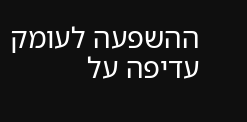ההשפעה לעומק עדיפה על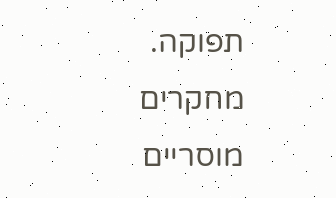תפוקה.
מחקרים מוסריים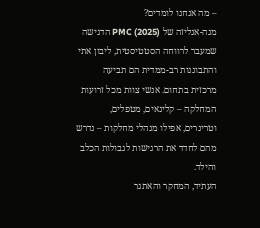– מה אנחנו לומדים?
מגה-אנליזה של PMC (2025) הדגישה שמעבר לרווחה הסטטיסטית, ליבון אתי והתבוננות רב-ממדית הם תביעה מרכזית בתחום. אנשי צוות מכל זרועות המחלקה – קלינאים, מטפלים, וטרינרים, אפילו מנהלי מחלקות – נדרש מהם לחדד את הרגישות לגבולות הכלב והילד.
העתיד, המחקר והאתגר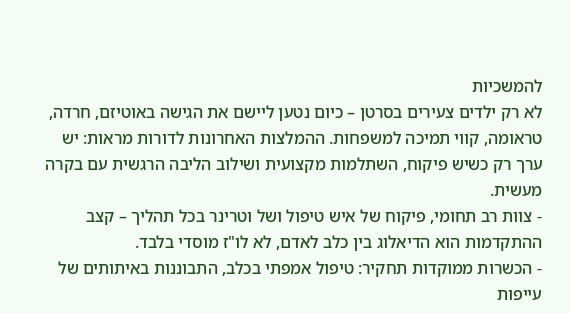להמשכיות
לא רק ילדים צעירים בסרטן – כיום נטען ליישם את הגישה באוטיזם, חרדה, טראומה, קווי תמיכה למשפחות. ההמלצות האחרונות לדורות מראות: יש ערך רק כשיש פיקוח, השתלמות מקצועית ושילוב הליבה הרגשית עם בקרה מעשית.
- צוות רב תחומי, פיקוח של איש טיפול ושל וטרינר בכל תהליך – קצב ההתקדמות הוא הדיאלוג בין כלב לאדם, לא לו"ז מוסדי בלבד.
- הכשרות ממוקדות תחקיר: טיפול אמפתי בכלב, התבוננות באיתותים של עייפות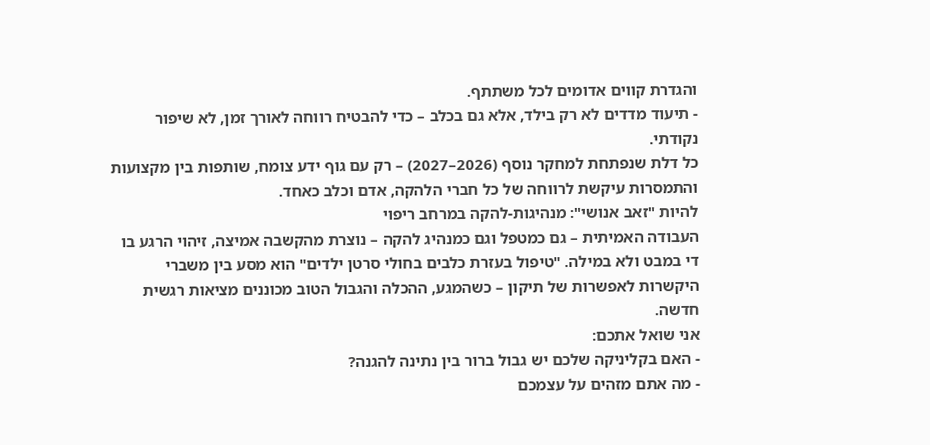והגדרת קווים אדומים לכל משתתף.
- תיעוד מדדים לא רק בילד, אלא גם בכלב – כדי להבטיח רווחה לאורך זמן, לא שיפור נקודתי.
כל דלת שנפתחת למחקר נוסף (2026–2027) – רק עם גוף ידע צומח, שותפות בין מקצועות והתמסרות עיקשת לרווחה של כל חברי הלהקה, אדם וכלב כאחד.
להיות "זאב אנושי": מנהיגות-להקה במרחב ריפוי
העבודה האמיתית – גם כמטפל וגם כמנהיג להקה – נוצרת מהקשבה אמיצה, זיהוי הרגע בו די במבט ולא במילה. "טיפול בעזרת כלבים בחולי סרטן ילדים" הוא מסע בין משברי היקשרות לאפשרות של תיקון – כשהמגע, ההכלה והגבול הטוב מכוננים מציאות רגשית חדשה.
אני שואל אתכם:
- האם בקליניקה שלכם יש גבול ברור בין נתינה להגנה?
- מה אתם מזהים על עצמכם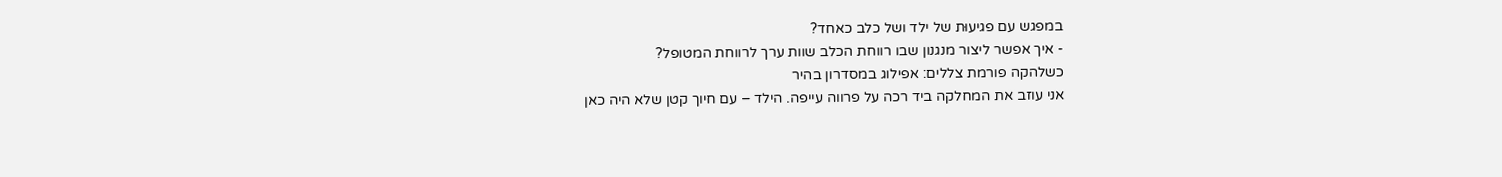במפגש עם פגיעוּת של ילד ושל כלב כאחד?
- איך אפשר ליצור מנגנון שבו רווחת הכלב שוות ערך לרווחת המטופל?
כשלהקה פורמת צללים: אפילוג במסדרון בהיר
אני עוזב את המחלקה ביד רכה על פרווה עייפה. הילד – עם חיוך קטן שלא היה כאן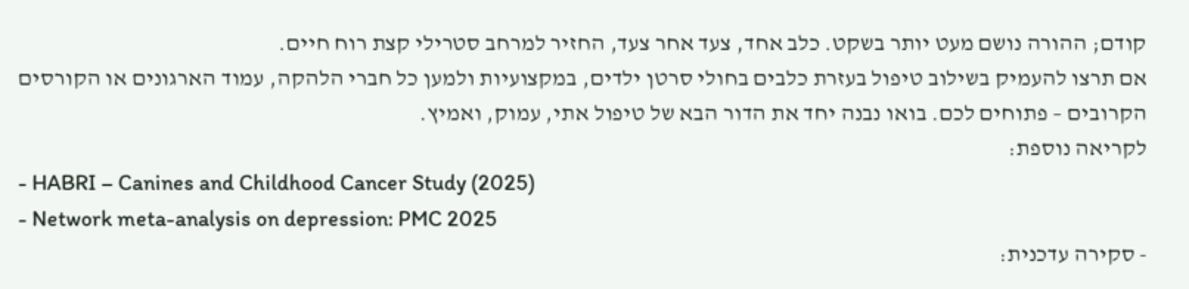קודם; ההורה נושם מעט יותר בשקט. כלב אחד, צעד אחר צעד, החזיר למרחב סטרילי קצת רוח חיים.
אם תרצו להעמיק בשילוב טיפול בעזרת כלבים בחולי סרטן ילדים, במקצועיות ולמען כל חברי הלהקה, עמוד הארגונים או הקורסים הקרובים – פתוחים לכם. בואו נבנה יחד את הדור הבא של טיפול אתי, עמוק, ואמיץ.
לקריאה נוספת:
- HABRI – Canines and Childhood Cancer Study (2025)
- Network meta-analysis on depression: PMC 2025
- סקירה עדכנית: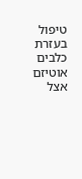טיפול בעזרת כלבים אוטיזם אצל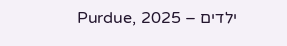ילדים – Purdue, 2025